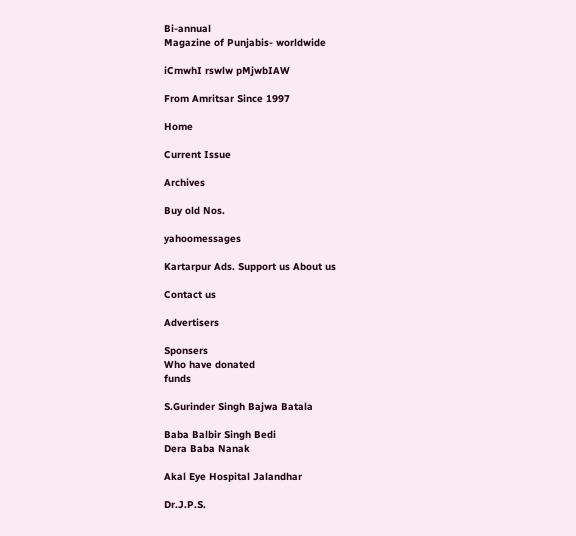Bi-annual
Magazine of Punjabis- worldwide

iCmwhI rswlw pMjwbIAW

From Amritsar Since 1997

Home

Current Issue

Archives

Buy old Nos.

yahoomessages

Kartarpur Ads. Support us About us

Contact us

Advertisers

Sponsers
Who have donated
funds

S.Gurinder Singh Bajwa Batala

Baba Balbir Singh Bedi
Dera Baba Nanak

Akal Eye Hospital Jalandhar

Dr.J.P.S.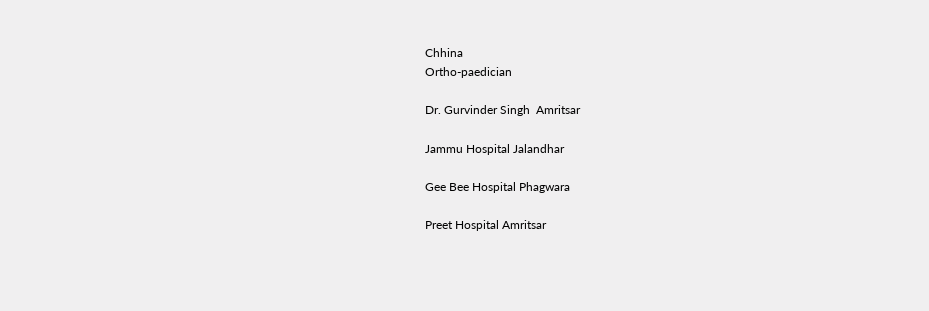Chhina
Ortho-paedician

Dr. Gurvinder Singh  Amritsar

Jammu Hospital Jalandhar

Gee Bee Hospital Phagwara

Preet Hospital Amritsar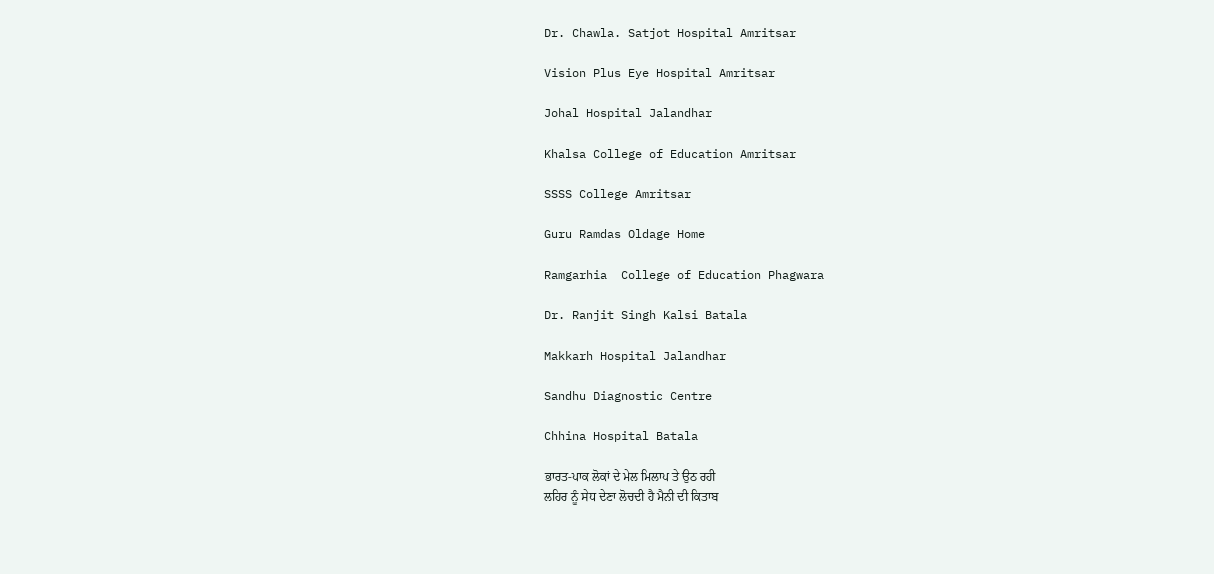Dr. Chawla. Satjot Hospital Amritsar

Vision Plus Eye Hospital Amritsar

Johal Hospital Jalandhar

Khalsa College of Education Amritsar

SSSS College Amritsar

Guru Ramdas Oldage Home

Ramgarhia  College of Education Phagwara

Dr. Ranjit Singh Kalsi Batala

Makkarh Hospital Jalandhar

Sandhu Diagnostic Centre

Chhina Hospital Batala

ਭਾਰਤ-ਪਾਕ ਲੋਕਾਂ ਦੇ ਮੇਲ ਮਿਲਾਪ ਤੇ ਉਠ ਰਹੀ
ਲਹਿਰ ਨੂੰ ਸੇਧ ਦੇਣਾ ਲੋਚਦੀ ਹੈ ਮੈਨੀ ਦੀ ਕਿਤਾਬ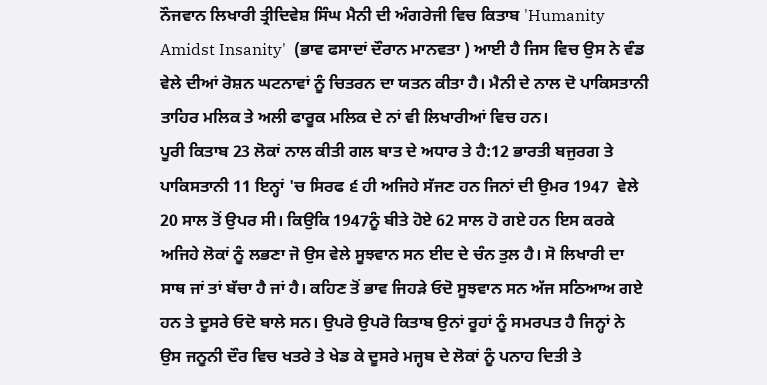ਨੌਜਵਾਨ ਲਿਖਾਰੀ ਤ੍ਰੀਦਿਵੇਸ਼ ਸਿੰਘ ਮੈਨੀ ਦੀ ਅੰਗਰੇਜੀ ਵਿਚ ਕਿਤਾਬ 'Humanity Amidst Insanity'  (ਭਾਵ ਫਸਾਦਾਂ ਦੌਰਾਨ ਮਾਨਵਤਾ ) ਆਈ ਹੈ ਜਿਸ ਵਿਚ ਉਸ ਨੇ ਵੰਡ ਵੇਲੇ ਦੀਆਂ ਰੋਸ਼ਨ ਘਟਨਾਵਾਂ ਨੂੰ ਚਿਤਰਨ ਦਾ ਯਤਨ ਕੀਤਾ ਹੈ। ਮੈਨੀ ਦੇ ਨਾਲ ਦੋ ਪਾਕਿਸਤਾਨੀ ਤਾਹਿਰ ਮਲਿਕ ਤੇ ਅਲੀ ਫਾਰੂਕ ਮਲਿਕ ਦੇ ਨਾਂ ਵੀ ਲਿਖਾਰੀਆਂ ਵਿਚ ਹਨ।
ਪੂਰੀ ਕਿਤਾਬ 23 ਲੋਕਾਂ ਨਾਲ ਕੀਤੀ ਗਲ ਬਾਤ ਦੇ ਅਧਾਰ ਤੇ ਹੈ:12 ਭਾਰਤੀ ਬਜੁਰਗ ਤੇ ਪਾਕਿਸਤਾਨੀ 11 ਇਨ੍ਹਾਂ 'ਚ ਸਿਰਫ ੬ ਹੀ ਅਜਿਹੇ ਸੱਜਣ ਹਨ ਜਿਨਾਂ ਦੀ ਉਮਰ 1947  ਵੇਲੇ 20 ਸਾਲ ਤੋਂ ਉਪਰ ਸੀ। ਕਿਉਕਿ 1947ਨੂੰ ਬੀਤੇ ਹੋਏ 62 ਸਾਲ ਹੋ ਗਏ ਹਨ ਇਸ ਕਰਕੇ ਅਜਿਹੇ ਲੋਕਾਂ ਨੂੰ ਲਭਣਾ ਜੋ ਉਸ ਵੇਲੇ ਸੂਝਵਾਨ ਸਨ ਈਦ ਦੇ ਚੰਨ ਤੁਲ ਹੈ। ਸੋ ਲਿਖਾਰੀ ਦਾ ਸਾਥ ਜਾਂ ਤਾਂ ਬੱਚਾ ਹੈ ਜਾਂ ਹੈ। ਕਹਿਣ ਤੋਂ ਭਾਵ ਜਿਹੜੇ ਓਦੋ ਸੂਝਵਾਨ ਸਨ ਅੱਜ ਸਠਿਆਅ ਗਏ ਹਨ ਤੇ ਦੂਸਰੇ ਓਦੋ ਬਾਲੇ ਸਨ। ਉਪਰੋ ਉਪਰੋ ਕਿਤਾਬ ਉਨਾਂ ਰੂਹਾਂ ਨੂੰ ਸਮਰਪਤ ਹੈ ਜਿਨ੍ਹਾਂ ਨੇ ਉਸ ਜਨੂਨੀ ਦੌਰ ਵਿਚ ਖਤਰੇ ਤੇ ਖੇਡ ਕੇ ਦੂਸਰੇ ਮਜ੍ਹਬ ਦੇ ਲੋਕਾਂ ਨੂੰ ਪਨਾਹ ਦਿਤੀ ਤੇ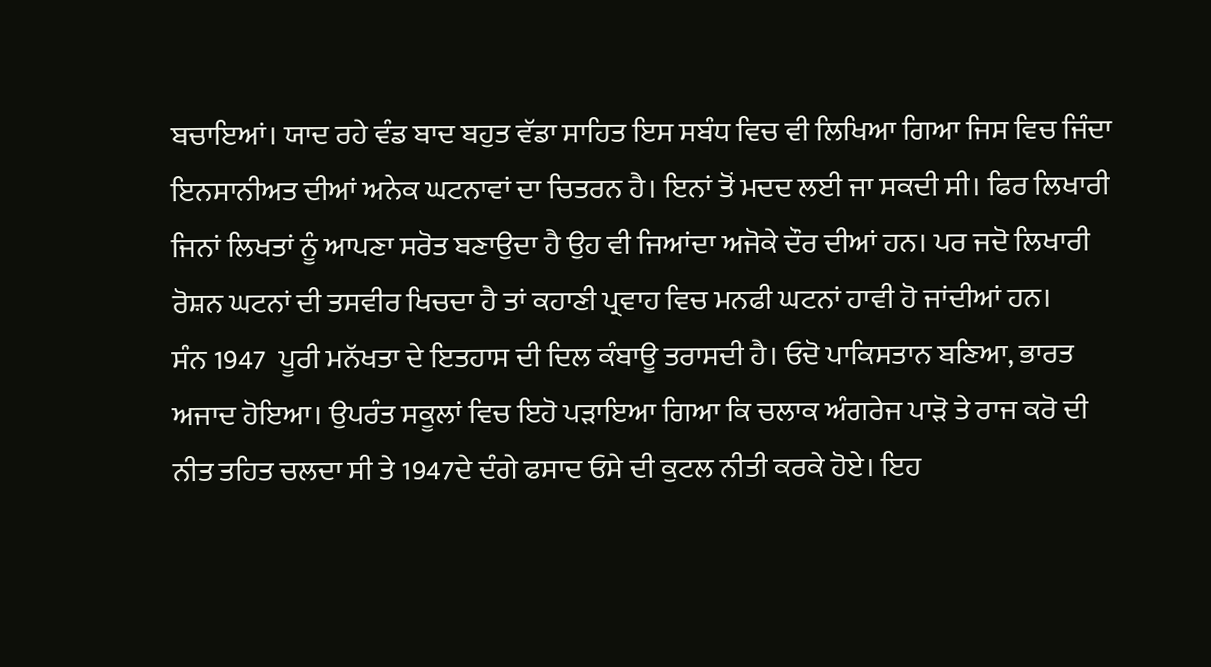ਬਚਾਇਆਂ। ਯਾਦ ਰਹੇ ਵੰਡ ਬਾਦ ਬਹੁਤ ਵੱਡਾ ਸਾਹਿਤ ਇਸ ਸਬੰਧ ਵਿਚ ਵੀ ਲਿਖਿਆ ਗਿਆ ਜਿਸ ਵਿਚ ਜਿੰਦਾ ਇਨਸਾਨੀਅਤ ਦੀਆਂ ਅਨੇਕ ਘਟਨਾਵਾਂ ਦਾ ਚਿਤਰਨ ਹੈ। ਇਨਾਂ ਤੋਂ ਮਦਦ ਲਈ ਜਾ ਸਕਦੀ ਸੀ। ਫਿਰ ਲਿਖਾਰੀ ਜਿਨਾਂ ਲਿਖਤਾਂ ਨੂੰ ਆਪਣਾ ਸਰੋਤ ਬਣਾਉਦਾ ਹੈ ਉਹ ਵੀ ਜਿਆਂਦਾ ਅਜੋਕੇ ਦੌਰ ਦੀਆਂ ਹਨ। ਪਰ ਜਦੋ ਲਿਖਾਰੀ ਰੋਸ਼ਨ ਘਟਨਾਂ ਦੀ ਤਸਵੀਰ ਖਿਚਦਾ ਹੈ ਤਾਂ ਕਹਾਣੀ ਪ੍ਰਵਾਹ ਵਿਚ ਮਨਫੀ ਘਟਨਾਂ ਹਾਵੀ ਹੋ ਜਾਂਦੀਆਂ ਹਨ।
ਸੰਨ 1947  ਪੂਰੀ ਮਨੱਖਤਾ ਦੇ ਇਤਹਾਸ ਦੀ ਦਿਲ ਕੰਬਾਊ ਤਰਾਸਦੀ ਹੈ। ਓਦੋ ਪਾਕਿਸਤਾਨ ਬਣਿਆ, ਭਾਰਤ ਅਜਾਦ ਹੋਇਆ। ਉਪਰੰਤ ਸਕੂਲਾਂ ਵਿਚ ਇਹੋ ਪੜਾਇਆ ਗਿਆ ਕਿ ਚਲਾਕ ਅੰਗਰੇਜ ਪਾੜੋ ਤੇ ਰਾਜ ਕਰੋ ਦੀ ਨੀਤ ਤਹਿਤ ਚਲਦਾ ਸੀ ਤੇ 1947ਦੇ ਦੰਗੇ ਫਸਾਦ ਓਸੇ ਦੀ ਕੁਟਲ ਨੀਤੀ ਕਰਕੇ ਹੋਏ। ਇਹ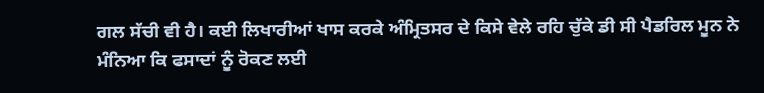ਗਲ ਸੱਚੀ ਵੀ ਹੈ। ਕਈ ਲਿਖਾਰੀਆਂ ਖਾਸ ਕਰਕੇ ਅੰਮ੍ਰਿਤਸਰ ਦੇ ਕਿਸੇ ਵੇਲੇ ਰਹਿ ਚੁੱਕੇ ਡੀ ਸੀ ਪੈਡਰਿਲ ਮੂਨ ਨੇ ਮੰਨਿਆ ਕਿ ਫਸਾਦਾਂ ਨੂੰ ਰੋਕਣ ਲਈ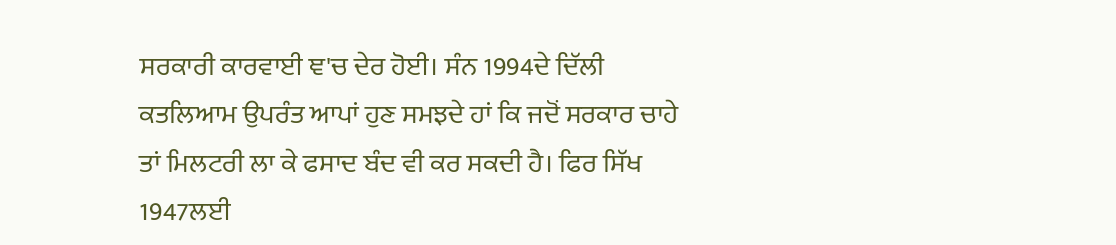ਸਰਕਾਰੀ ਕਾਰਵਾਈ ਞ'ਚ ਦੇਰ ਹੋਈ। ਸੰਨ 1994ਦੇ ਦਿੱਲੀ ਕਤਲਿਆਮ ਉਪਰੰਤ ਆਪਾਂ ਹੁਣ ਸਮਝਦੇ ਹਾਂ ਕਿ ਜਦੋਂ ਸਰਕਾਰ ਚਾਹੇ ਤਾਂ ਮਿਲਟਰੀ ਲਾ ਕੇ ਫਸਾਦ ਬੰਦ ਵੀ ਕਰ ਸਕਦੀ ਹੈ। ਫਿਰ ਸਿੱਖ 1947ਲਈ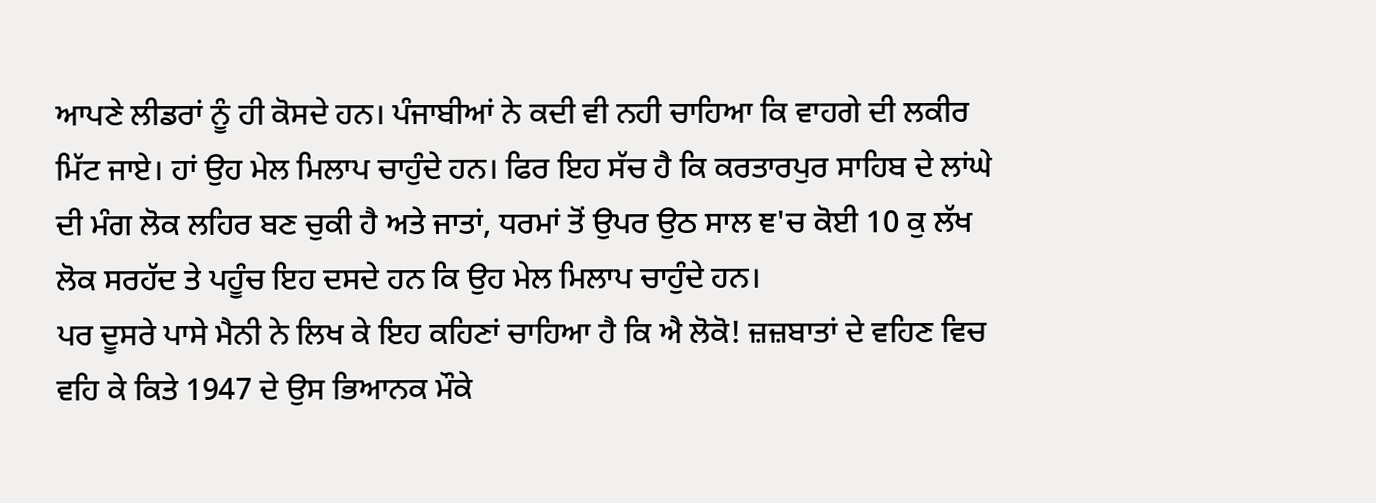ਆਪਣੇ ਲੀਡਰਾਂ ਨੂੰ ਹੀ ਕੋਸਦੇ ਹਨ। ਪੰਜਾਬੀਆਂ ਨੇ ਕਦੀ ਵੀ ਨਹੀ ਚਾਹਿਆ ਕਿ ਵਾਹਗੇ ਦੀ ਲਕੀਰ ਮਿੱਟ ਜਾਏ। ਹਾਂ ਉਹ ਮੇਲ ਮਿਲਾਪ ਚਾਹੁੰਦੇ ਹਨ। ਫਿਰ ਇਹ ਸੱਚ ਹੈ ਕਿ ਕਰਤਾਰਪੁਰ ਸਾਹਿਬ ਦੇ ਲਾਂਘੇ ਦੀ ਮੰਗ ਲੋਕ ਲਹਿਰ ਬਣ ਚੁਕੀ ਹੈ ਅਤੇ ਜਾਤਾਂ, ਧਰਮਾਂ ਤੋਂ ਉਪਰ ਉਠ ਸਾਲ ਞ'ਚ ਕੋਈ 10 ਕੁ ਲੱਖ ਲੋਕ ਸਰਹੱਦ ਤੇ ਪਹੂੰਚ ਇਹ ਦਸਦੇ ਹਨ ਕਿ ਉਹ ਮੇਲ ਮਿਲਾਪ ਚਾਹੁੰਦੇ ਹਨ।
ਪਰ ਦੂਸਰੇ ਪਾਸੇ ਮੈਨੀ ਨੇ ਲਿਖ ਕੇ ਇਹ ਕਹਿਣਾਂ ਚਾਹਿਆ ਹੈ ਕਿ ਐ ਲੋਕੋ! ਜ਼ਜ਼ਬਾਤਾਂ ਦੇ ਵਹਿਣ ਵਿਚ ਵਹਿ ਕੇ ਕਿਤੇ 1947 ਦੇ ਉਸ ਭਿਆਨਕ ਮੌਕੇ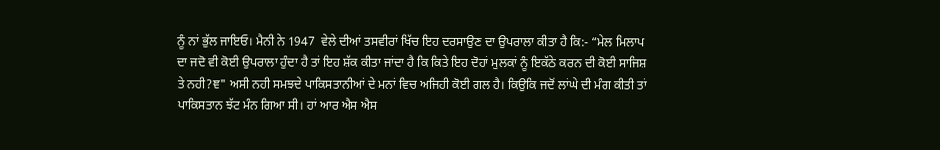ਨੂੰ ਨਾਂ ਭੁੱਲ ਜਾਇਓ। ਮੈਨੀ ਨੇ 1947  ਵੇਲੇ ਦੀਆਂ ਤਸਵੀਰਾਂ ਖਿੱਚ ਇਹ ਦਰਸਾਉਣ ਦਾ ਉਪਰਾਲਾ ਕੀਤਾ ਹੈ ਕਿ:- “ਮੇਲ ਮਿਲਾਪ ਦਾ ਜਦੋ ਵੀ ਕੋਈ ਉਪਰਾਲਾ ਹੁੰਦਾ ਹੈ ਤਾਂ ਇਹ ਸ਼ੱਕ ਕੀਤਾ ਜਾਂਦਾ ਹੈ ਕਿ ਕਿਤੇ ਇਹ ਦੋਹਾਂ ਮੁਲਕਾਂ ਨੂੰ ਇਕੱਠੇ ਕਰਨ ਦੀ ਕੋਈ ਸਾਜਿਸ਼ ਤੇ ਨਹੀ?ਞ" ਅਸੀ ਨਹੀ ਸਮਝਦੇ ਪਾਕਿਸਤਾਨੀਆਂ ਦੇ ਮਨਾਂ ਵਿਚ ਅਜਿਹੀ ਕੋਈ ਗਲ ਹੈ। ਕਿਉਕਿ ਜਦੋਂ ਲਾਂਘੇ ਦੀ ਮੰਗ ਕੀਤੀ ਤਾਂ ਪਾਕਿਸਤਾਨ ਝੱਟ ਮੰਨ ਗਿਆ ਸੀ। ਹਾਂ ਆਰ ਐਸ ਐਸ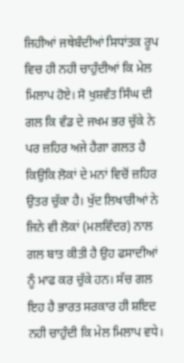ਜਿਹੀਆਂ ਜਥੇਬੰਦੀਆਂ ਸਿਧਾਂਤਕ ਰੂਪ ਵਿਚ ਹੀ ਨਹੀ ਚਾਹੁੰਦੀਆਂ ਕਿ ਮੇਲ ਮਿਲਾਪ ਹੋਏ। ਸੋ ਖੁਸ਼ਵੰਤ ਸਿੰਘ ਦੀ ਗਲ ਕਿ ਵੰਡ ਦੇ ਜਖਮ ਭਰ ਚੁੱਕੇ ਨੇ ਪਰ ਜ਼ਹਿਰ ਅਜੇ ਹੈਗਾ ਗਲਤ ਹੈ ਕਿਉਕਿ ਲੋਕਾਂ ਦੇ ਮਨਾਂ ਵਿਚੋਂ ਜ਼ਹਿਰ ਉਤਰ ਚੁੱਕਾ ਹੈ। ਖੁੱਦ ਲਿਖਾਰੀਆਂ ਨੇ ਜਿਨੇ ਵੀ ਲੋਕਾਂ (ਮਲਵਿੰਦਰ) ਨਾਲ ਗਲ ਬਾਤ ਕੀਤੀ ਹੈ ਉਹ ਫਸਾਦੀਆਂ ਨੂੰ ਮਾਫ ਕਰ ਚੁੱਕੇ ਹਨ। ਸੱਚ ਗਲ ਇਹ ਹੈ ਭਾਰਤ ਸਰਕਾਰ ਹੀ ਸ਼ਇਦ ਨਹੀ ਚਾਹੁੰਦੀ ਕਿ ਮੇਲ ਮਿਲਾਪ ਵਧੇ।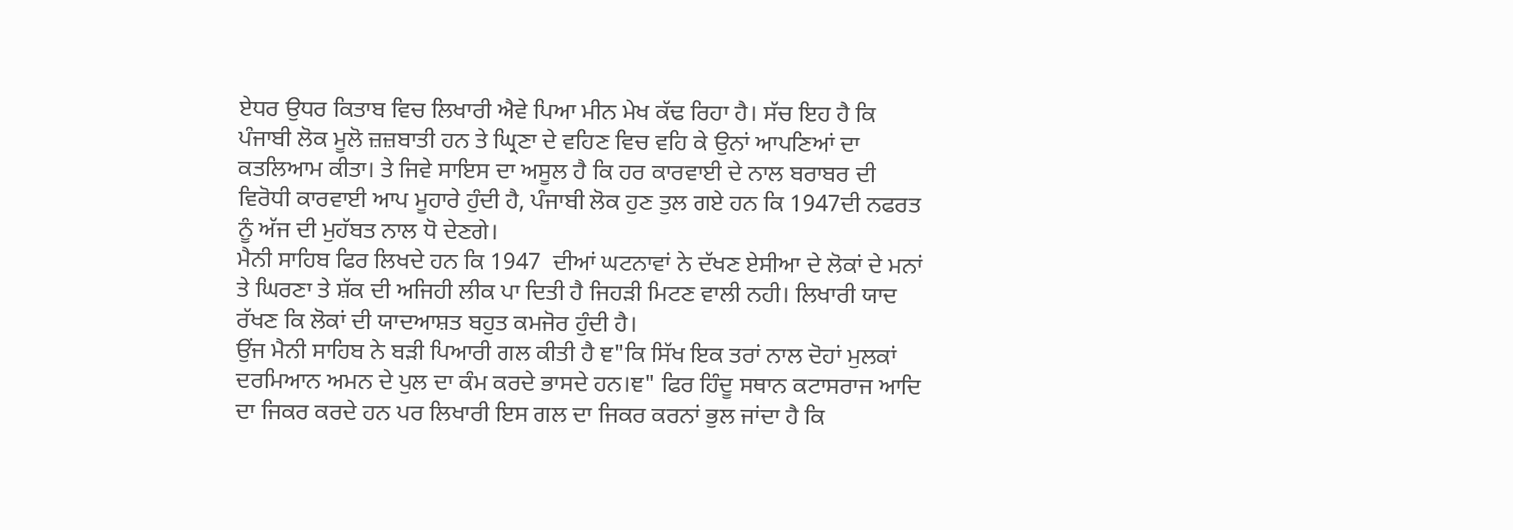ਏਧਰ ਉਧਰ ਕਿਤਾਬ ਵਿਚ ਲਿਖਾਰੀ ਐਵੇ ਪਿਆ ਮੀਨ ਮੇਖ ਕੱਢ ਰਿਹਾ ਹੈ। ਸੱਚ ਇਹ ਹੈ ਕਿ ਪੰਜਾਬੀ ਲੋਕ ਮੂਲੋ ਜ਼ਜ਼ਬਾਤੀ ਹਨ ਤੇ ਘ੍ਰਿਣਾ ਦੇ ਵਹਿਣ ਵਿਚ ਵਹਿ ਕੇ ਉਨਾਂ ਆਪਣਿਆਂ ਦਾ ਕਤਲਿਆਮ ਕੀਤਾ। ਤੇ ਜਿਵੇ ਸਾਇਸ ਦਾ ਅਸੂਲ ਹੈ ਕਿ ਹਰ ਕਾਰਵਾਈ ਦੇ ਨਾਲ ਬਰਾਬਰ ਦੀ ਵਿਰੋਧੀ ਕਾਰਵਾਈ ਆਪ ਮੂਹਾਰੇ ਹੁੰਦੀ ਹੈ, ਪੰਜਾਬੀ ਲੋਕ ਹੁਣ ਤੁਲ ਗਏ ਹਨ ਕਿ 1947ਦੀ ਨਫਰਤ ਨੂੰ ਅੱਜ ਦੀ ਮੁਹੱਬਤ ਨਾਲ ਧੋ ਦੇਣਗੇ।
ਮੈਨੀ ਸਾਹਿਬ ਫਿਰ ਲਿਖਦੇ ਹਨ ਕਿ 1947  ਦੀਆਂ ਘਟਨਾਵਾਂ ਨੇ ਦੱਖਣ ਏਸੀਆ ਦੇ ਲੋਕਾਂ ਦੇ ਮਨਾਂ ਤੇ ਘਿਰਣਾ ਤੇ ਸ਼ੱਕ ਦੀ ਅਜਿਹੀ ਲੀਕ ਪਾ ਦਿਤੀ ਹੈ ਜਿਹੜੀ ਮਿਟਣ ਵਾਲੀ ਨਹੀ। ਲਿਖਾਰੀ ਯਾਦ ਰੱਖਣ ਕਿ ਲੋਕਾਂ ਦੀ ਯਾਦਆਸ਼ਤ ਬਹੁਤ ਕਮਜੋਰ ਹੁੰਦੀ ਹੈ।
ਉਂਜ ਮੈਨੀ ਸਾਹਿਬ ਨੇ ਬੜੀ ਪਿਆਰੀ ਗਲ ਕੀਤੀ ਹੈ ਞ"ਕਿ ਸਿੱਖ ਇਕ ਤਰਾਂ ਨਾਲ ਦੋਹਾਂ ਮੁਲਕਾਂ ਦਰਮਿਆਨ ਅਮਨ ਦੇ ਪੁਲ ਦਾ ਕੰਮ ਕਰਦੇ ਭਾਸਦੇ ਹਨ।ਞ" ਫਿਰ ਹਿੰਦੂ ਸਥਾਨ ਕਟਾਸਰਾਜ ਆਦਿ ਦਾ ਜਿਕਰ ਕਰਦੇ ਹਨ ਪਰ ਲਿਖਾਰੀ ਇਸ ਗਲ ਦਾ ਜਿਕਰ ਕਰਨਾਂ ਭੁਲ ਜਾਂਦਾ ਹੈ ਕਿ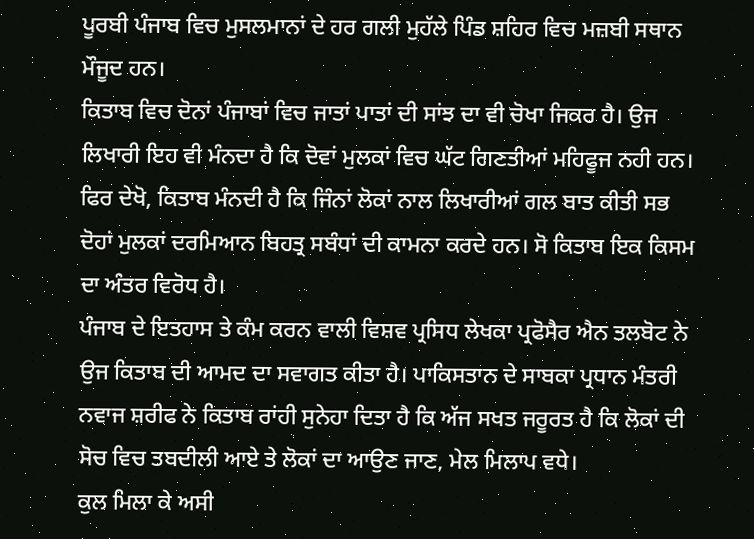ਪੂਰਬੀ ਪੰਜਾਬ ਵਿਚ ਮੁਸਲਮਾਨਾਂ ਦੇ ਹਰ ਗਲੀ ਮੁਹੱਲੇ ਪਿੰਡ ਸ਼ਹਿਰ ਵਿਚ ਮਜ਼ਬੀ ਸਥਾਨ ਮੌਜੂਦ ਹਨ।
ਕਿਤਾਬ ਵਿਚ ਦੋਨਾਂ ਪੰਜਾਬਾਂ ਵਿਚ ਜਾਤਾਂ ਪਾਤਾਂ ਦੀ ਸਾਂਝ ਦਾ ਵੀ ਚੋਖਾ ਜਿਕਰ ਹੈ। ਉਜ ਲਿਖਾਰੀ ਇਹ ਵੀ ਮੰਨਦਾ ਹੈ ਕਿ ਦੋਵਾਂ ਮੁਲਕਾਂ ਵਿਚ ਘੱਟ ਗਿਣਤੀਆਂ ਮਹਿਫੂਜ ਨਹੀ ਹਨ।
ਫਿਰ ਦੇਖੋ, ਕਿਤਾਬ ਮੰਨਦੀ ਹੈ ਕਿ ਜਿੰਨਾਂ ਲੋਕਾਂ ਨਾਲ ਲਿਖਾਰੀਆਂ ਗਲ ਬਾਤ ਕੀਤੀ ਸਭ ਦੋਹਾਂ ਮੁਲਕਾਂ ਦਰਮਿਆਨ ਬਿਹਤ੍ਰ ਸਬੰਧਾਂ ਦੀ ਕਾਮਨਾ ਕਰਦੇ ਹਨ। ਸੋ ਕਿਤਾਬ ਇਕ ਕਿਸਮ ਦਾ ਅੰਤਰ ਵਿਰੋਧ ਹੈ।
ਪੰਜਾਬ ਦੇ ਇਤਹਾਸ ਤੇ ਕੰਮ ਕਰਨ ਵਾਲੀ ਵਿਸ਼ਵ ਪ੍ਰਸਿਧ ਲੇਖਕਾ ਪ੍ਰਫੋਸੈਰ ਐਨ ਤਲਬੋਟ ਨੇ ਉਜ ਕਿਤਾਬ ਦੀ ਆਮਦ ਦਾ ਸਵਾਗਤ ਕੀਤਾ ਹੈ। ਪਾਕਿਸਤਾਨ ਦੇ ਸਾਬਕਾ ਪ੍ਰਧਾਨ ਮੰਤਰੀ ਨਵਾਜ ਸ਼ਰੀਫ ਨੇ ਕਿਤਾਬ ਰਾਂਹੀ ਸੁਨੇਹਾ ਦਿਤਾ ਹੈ ਕਿ ਅੱਜ ਸਖਤ ਜਰੂਰਤ ਹੈ ਕਿ ਲੋਕਾਂ ਦੀ ਸੋਚ ਵਿਚ ਤਬਦੀਲੀ ਆਏ ਤੇ ਲੋਕਾਂ ਦਾ ਆਉਣ ਜਾਣ, ਮੇਲ ਮਿਲਾਪ ਵਧੇ।
ਕੁਲ ਮਿਲਾ ਕੇ ਅਸੀ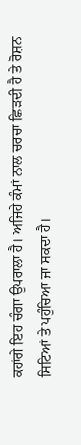ਕਹਾਂਗੇ ਇਹ ਚੰਗਾ ਉਪਰਾਲਾ ਹੈ। ਅਜਿਹੇ ਕੰਮਾਂ ਨਾਲ ਚਰਚਾ ਛਿੜਦੀ ਹੈ ਤੇ ਰੋਸ਼ਨ ਸਿਟਿਆਂ ਤੇ ਪਹੁੰਚਿਆ ਜਾ ਸਕਦਾ ਹੈ।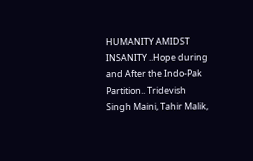HUMANITY AMIDST INSANITY ..Hope during and After the Indo-Pak Partition.. Tridevish Singh Maini, Tahir Malik,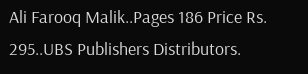Ali Farooq Malik..Pages 186 Price Rs. 295..UBS Publishers Distributors.